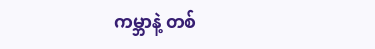ကမ္ဘာနဲ့ တစ်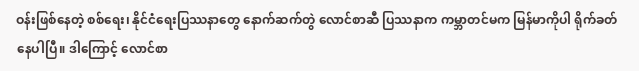ဝန်းဖြစ်နေတဲ့ စစ်ရေး၊ နိုင်ငံရေးပြဿနာတွေ နောက်ဆက်တွဲ လောင်စာဆီ ပြဿနာက ကမ္ဘာတင်မက မြန်မာကိုပါ ရိုက်ခတ်နေပါပြီ။ ဒါကြောင့် လောင်စာ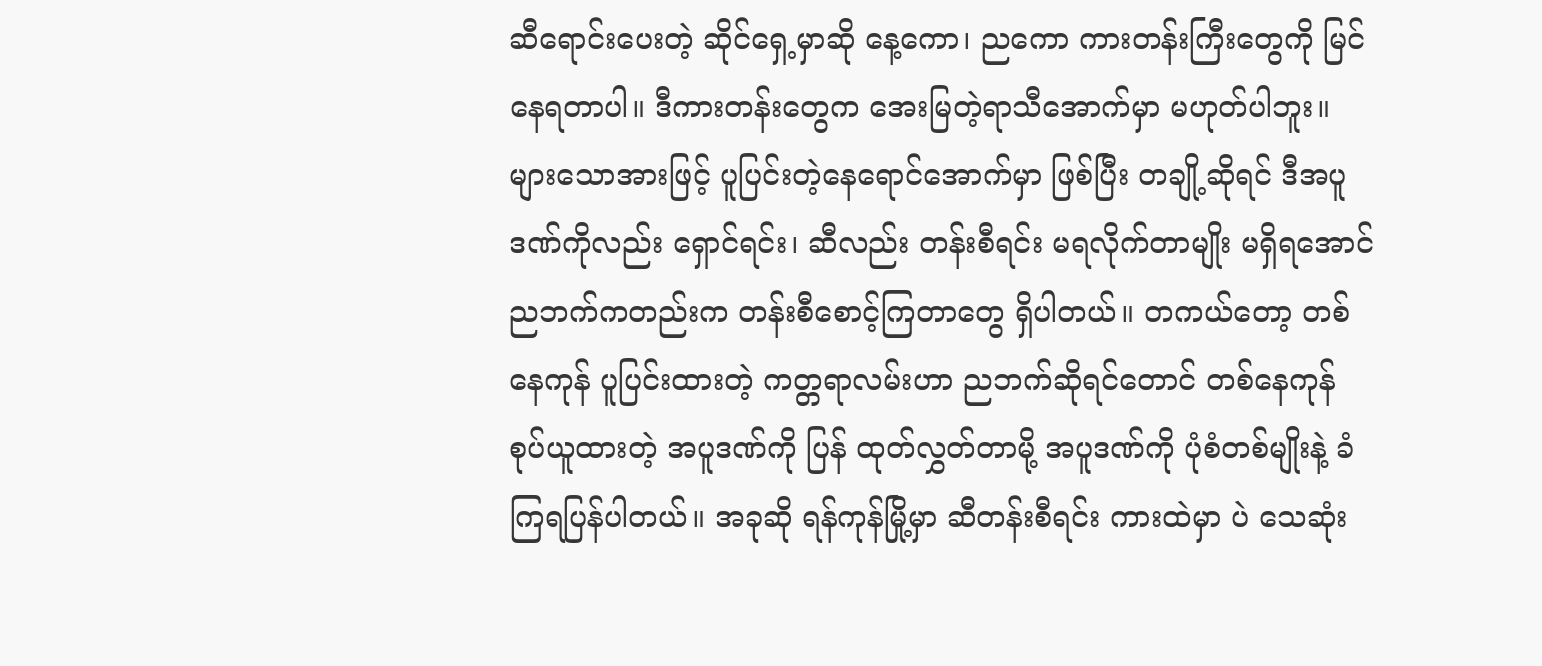ဆီရောင်းပေးတဲ့ ဆိုင်ရှေ့မှာဆို နေ့ကော၊ ညကော ကားတန်းကြီးတွေကို မြင်နေရတာပါ။ ဒီကားတန်းတွေက အေးမြတဲ့ရာသီအောက်မှာ မဟုတ်ပါဘူး။ များသောအားဖြင့် ပူပြင်းတဲ့နေရောင်အောက်မှာ ဖြစ်ပြီး တချို့ဆိုရင် ဒီအပူဒဏ်ကိုလည်း ရှောင်ရင်း၊ ဆီလည်း တန်းစီရင်း မရလိုက်တာမျိုး မရှိရအောင် ညဘက်ကတည်းက တန်းစီစောင့်ကြတာတွေ ရှိပါတယ်။ တကယ်တော့ တစ်နေကုန် ပူပြင်းထားတဲ့ ကတ္တရာလမ်းဟာ ညဘက်ဆိုရင်တောင် တစ်နေကုန် စုပ်ယူထားတဲ့ အပူဒဏ်ကို ပြန် ထုတ်လွှတ်တာမို့ အပူဒဏ်ကို ပုံစံတစ်မျိုးနဲ့ ခံကြရပြန်ပါတယ်။ အခုဆို ရန်ကုန်မြို့မှာ ဆီတန်းစီရင်း ကားထဲမှာ ပဲ သေဆုံး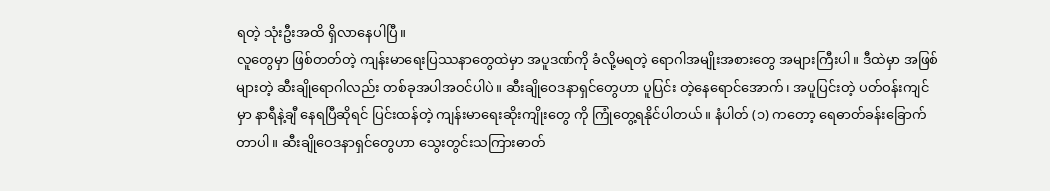ရတဲ့ သုံးဦးအထိ ရှိလာနေပါပြီ။
လူတွေမှာ ဖြစ်တတ်တဲ့ ကျန်းမာရေးပြဿနာတွေထဲမှာ အပူဒဏ်ကို ခံလို့မရတဲ့ ရောဂါအမျိုးအစားတွေ အများကြီးပါ။ ဒီထဲမှာ အဖြစ်များတဲ့ ဆီးချိုရောဂါလည်း တစ်ခုအပါအဝင်ပါပဲ။ ဆီးချိုဝေဒနာရှင်တွေဟာ ပူပြင်း တဲ့နေရောင်အောက်၊ အပူပြင်းတဲ့ ပတ်ဝန်းကျင်မှာ နာရီနဲ့ချီ နေရပြီဆိုရင် ပြင်းထန်တဲ့ ကျန်းမာရေးဆိုးကျိုးတွေ ကို ကြုံတွေ့ရနိုင်ပါတယ်။ နံပါတ် (၁) ကတော့ ရေဓာတ်ခန်းခြောက်တာပါ။ ဆီးချိုဝေဒနာရှင်တွေဟာ သွေးတွင်းသကြားဓာတ်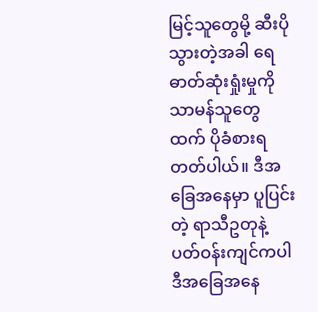မြင့်သူတွေမို့ ဆီးပိုသွားတဲ့အခါ ရေဓာတ်ဆုံးရှုံးမှုကို သာမန်သူတွေထက် ပိုခံစားရတတ်ပါယ်။ ဒီအခြေအနေမှာ ပူပြင်းတဲ့ ရာသီဥတုနဲ့ ပတ်ဝန်းကျင်ကပါ ဒီအခြေအနေ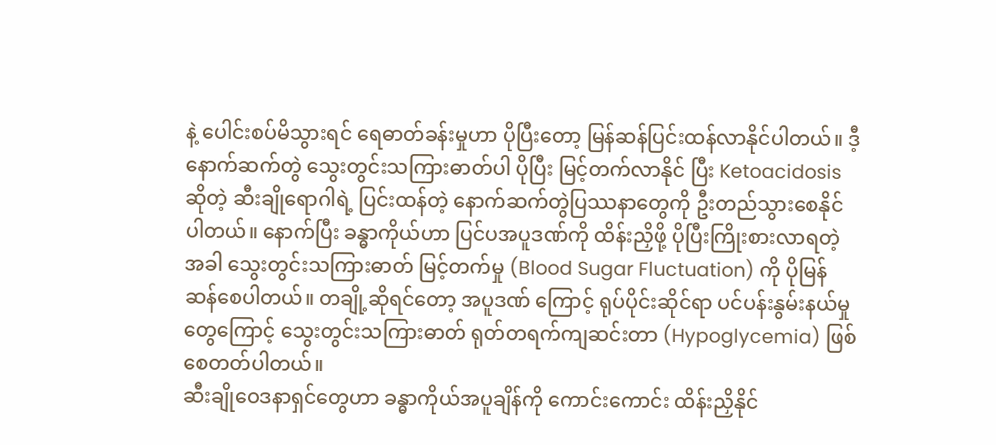နဲ့ ပေါင်းစပ်မိသွားရင် ရေဓာတ်ခန်းမှုဟာ ပိုပြီးတော့ မြန်ဆန်ပြင်းထန်လာနိုင်ပါတယ်။ ဒီ့နောက်ဆက်တွဲ သွေးတွင်းသကြားဓာတ်ပါ ပိုပြီး မြင့်တက်လာနိုင် ပြီး Ketoacidosis ဆိုတဲ့ ဆီးချိုရောဂါရဲ့ ပြင်းထန်တဲ့ နောက်ဆက်တွဲပြဿနာတွေကို ဦးတည်သွားစေနိုင် ပါတယ်။ နောက်ပြီး ခန္ဓာကိုယ်ဟာ ပြင်ပအပူဒဏ်ကို ထိန်းညှိဖို့ ပိုပြီးကြိုးစားလာရတဲ့အခါ သွေးတွင်းသကြားဓာတ် မြင့်တက်မှု (Blood Sugar Fluctuation) ကို ပိုမြန်ဆန်စေပါတယ်။ တချို့ဆိုရင်တော့ အပူဒဏ် ကြောင့် ရုပ်ပိုင်းဆိုင်ရာ ပင်ပန်းနွမ်းနယ်မှုတွေကြောင့် သွေးတွင်းသကြားဓာတ် ရုတ်တရက်ကျဆင်းတာ (Hypoglycemia) ဖြစ်စေတတ်ပါတယ်။
ဆီးချိုဝေဒနာရှင်တွေဟာ ခန္ဓာကိုယ်အပူချိန်ကို ကောင်းကောင်း ထိန်းညှိနိုင်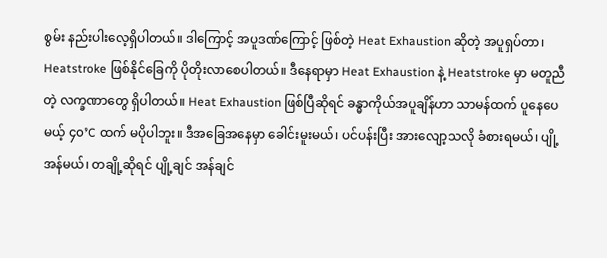စွမ်း နည်းပါးလေ့ရှိပါတယ်။ ဒါကြောင့် အပူဒဏ်ကြောင့် ဖြစ်တဲ့ Heat Exhaustion ဆိုတဲ့ အပူရှပ်တာ၊ Heatstroke ဖြစ်နိုင်ခြေကို ပိုတိုးလာစေပါတယ်။ ဒီနေရာမှာ Heat Exhaustion နဲ့ Heatstroke မှာ မတူညီတဲ့ လက္ခဏာတွေ ရှိပါတယ်။ Heat Exhaustion ဖြစ်ပြီဆိုရင် ခန္ဓာကိုယ်အပူချိန်ဟာ သာမန်ထက် ပူနေပေမယ့် ၄၀’C ထက် မပိုပါဘူး။ ဒီအခြေအနေမှာ ခေါင်းမူးမယ်၊ ပင်ပန်းပြီး အားလျော့သလို ခံစားရမယ်၊ ပျို့အန်မယ်၊ တချို့ဆိုရင် ပျို့ချင် အန်ချင်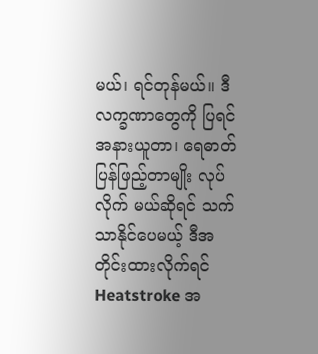မယ်၊ ရင်တုန်မယ်။ ဒီလက္ခဏာတွေကို ပြရင် အနားယူတာ၊ ရေဓာတ်ပြန်ဖြည့်တာမျိုး လုပ်လိုက် မယ်ဆိုရင် သက်သာနိုင်ပေမယ့် ဒီအတိုင်းထားလိုက်ရင် Heatstroke အ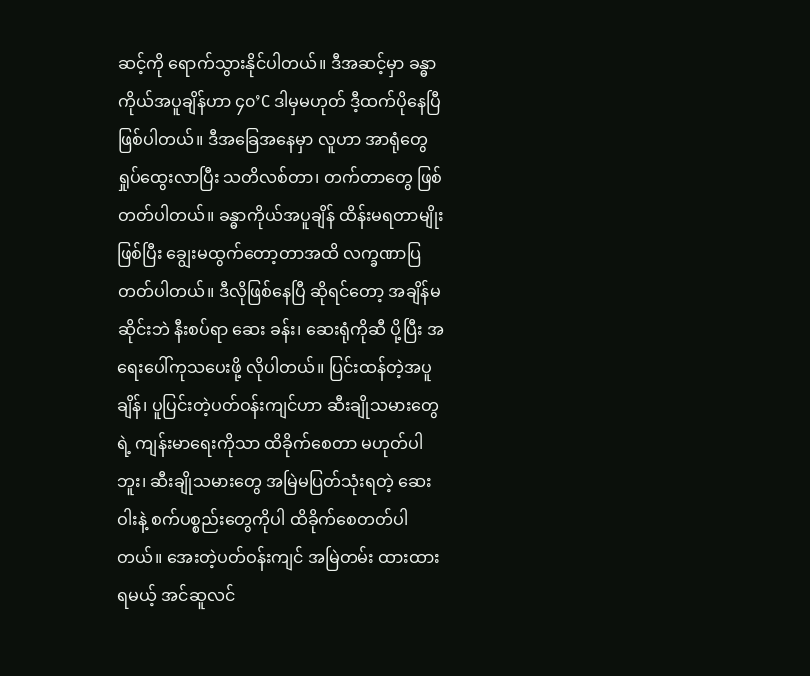ဆင့်ကို ရောက်သွားနိုင်ပါတယ်။ ဒီအဆင့်မှာ ခန္ဓာကိုယ်အပူချိန်ဟာ ၄၀’C ဒါမှမဟုတ် ဒီ့ထက်ပိုနေပြီ ဖြစ်ပါတယ်။ ဒီအခြေအနေမှာ လူဟာ အာရုံတွေ ရှုပ်ထွေးလာပြီး သတိလစ်တာ၊ တက်တာတွေ ဖြစ်တတ်ပါတယ်။ ခန္ဓာကိုယ်အပူချိန် ထိန်းမရတာမျိုးဖြစ်ပြီး ချွေးမထွက်တော့တာအထိ လက္ခဏာပြတတ်ပါတယ်။ ဒီလိုဖြစ်နေပြီ ဆိုရင်တော့ အချိန်မဆိုင်းဘဲ နီးစပ်ရာ ဆေး ခန်း၊ ဆေးရုံကိုဆီ ပို့ပြီး အရေးပေါ်ကုသပေးဖို့ လိုပါတယ်။ ပြင်းထန်တဲ့အပူချိန်၊ ပူပြင်းတဲ့ပတ်ဝန်းကျင်ဟာ ဆီးချိုသမားတွေရဲ့ ကျန်းမာရေးကိုသာ ထိခိုက်စေတာ မဟုတ်ပါဘူး၊ ဆီးချိုသမားတွေ အမြဲမပြတ်သုံးရတဲ့ ဆေးဝါးနဲ့ စက်ပစ္စည်းတွေကိုပါ ထိခိုက်စေတတ်ပါတယ်။ အေးတဲ့ပတ်ဝန်းကျင် အမြဲတမ်း ထားထားရမယ့် အင်ဆူလင်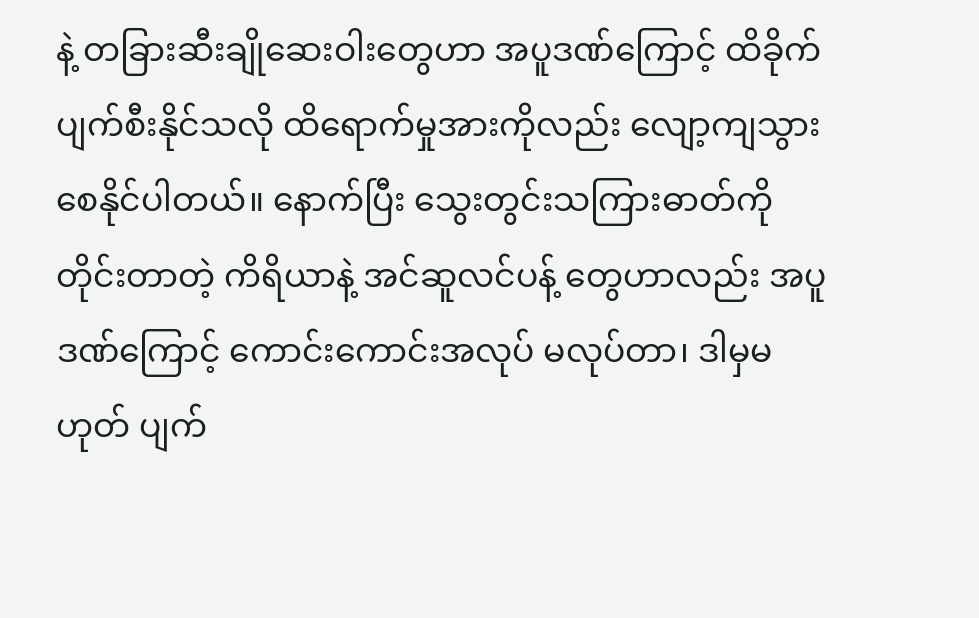နဲ့ တခြားဆီးချိုဆေးဝါးတွေဟာ အပူဒဏ်ကြောင့် ထိခိုက်ပျက်စီးနိုင်သလို ထိရောက်မှုအားကိုလည်း လျော့ကျသွား စေနိုင်ပါတယ်။ နောက်ပြီး သွေးတွင်းသကြားဓာတ်ကို တိုင်းတာတဲ့ ကိရိယာနဲ့ အင်ဆူလင်ပန့် တွေဟာလည်း အပူဒဏ်ကြောင့် ကောင်းကောင်းအလုပ် မလုပ်တာ၊ ဒါမှမဟုတ် ပျက်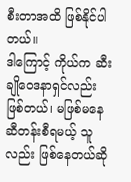စီးတာအထိ ဖြစ်နိုင်ပါတယ်။
ဒါကြောင့် ကိုယ်က ဆီးချိုဝေဒနာရှင်လည်း ဖြစ်တယ်၊ မဖြစ်မနေ ဆီတန်းစီရမယ့် သူလည်း ဖြစ်နေတယ်ဆို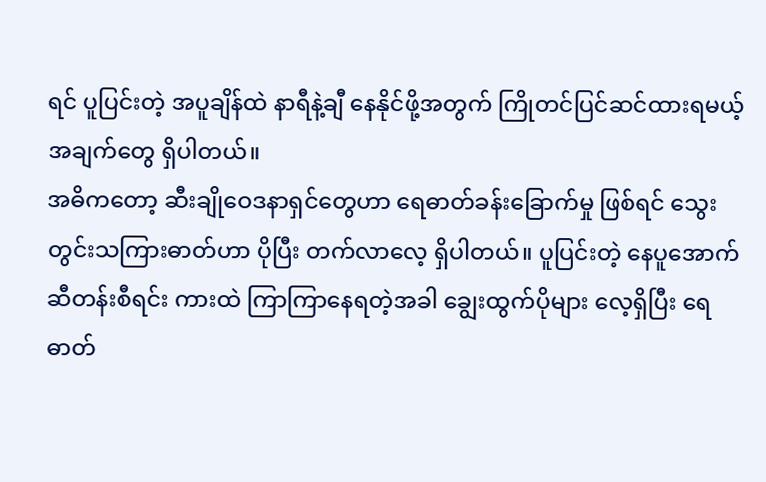ရင် ပူပြင်းတဲ့ အပူချိန်ထဲ နာရီနဲ့ချီ နေနိုင်ဖို့အတွက် ကြိုတင်ပြင်ဆင်ထားရမယ့် အချက်တွေ ရှိပါတယ်။
အဓိကတော့ ဆီးချိုဝေဒနာရှင်တွေဟာ ရေဓာတ်ခန်းခြောက်မှု ဖြစ်ရင် သွေးတွင်းသကြားဓာတ်ဟာ ပိုပြီး တက်လာလေ့ ရှိပါတယ်။ ပူပြင်းတဲ့ နေပူအောက် ဆီတန်းစီရင်း ကားထဲ ကြာကြာနေရတဲ့အခါ ချွေးထွက်ပိုများ လေ့ရှိပြီး ရေဓာတ်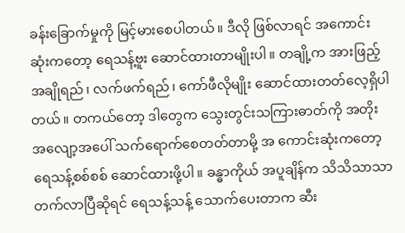ခန်းခြောက်မှုကို မြင့်မားစေပါတယ်။ ဒီလို ဖြစ်လာရင် အကောင်းဆုံးကတော့ ရေသန့်ဗူး ဆောင်ထားတာမျိုးပါ။ တချို့က အားဖြည့်အချိုရည်၊ လက်ဖက်ရည်၊ ကော်ဖီလိုမျိုး ဆောင်ထားတတ်လေ့ရှိပါ တယ်။ တကယ်တော့ ဒါတွေက သွေးတွင်းသကြားဓာတ်ကို အတိုးအလျော့အပေါ် သက်ရောက်စေတတ်တာမို့ အ ကောင်းဆုံးကတော့ ရေသန့်စစ်စစ် ဆောင်ထားဖို့ပါ။ ခန္ဓာကိုယ် အပူချိန်က သိသိသာသာ တက်လာပြီဆိုရင် ရေသန့်သန့် သောက်ပေးတာက ဆီး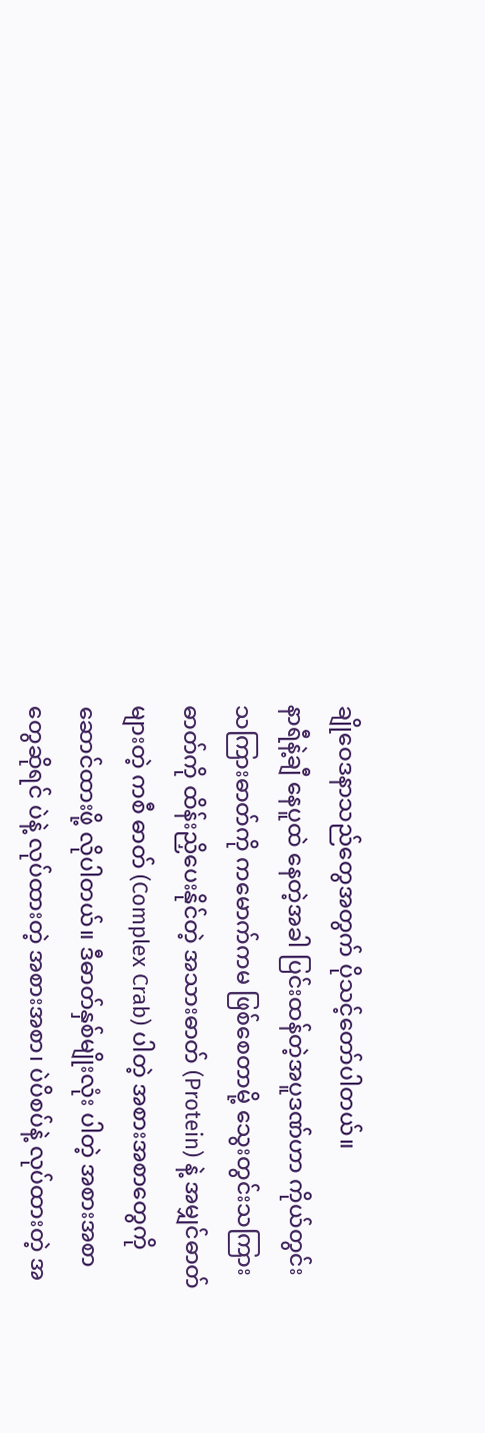ချိုဝေဒနာသည်တွေအတွက် ပိုသင့်တော်ပါတယ်။
နာရီနဲ့ချီ နေပူထဲ နေတဲ့အခါ ပြင်းထန်တဲ့အပူဒဏ်ဟာ ကိုယ်တွင်းသကြားဓာတ်ကို ကမောက်ကမ ဖြစ်စေတာမို့ သွေးတွင်းသကြားဓာတ်ကို ထိန်းညှိပေးနိုင်တဲ့ အသားဓာတ် (Protein) နဲ့ အမျှင်ဓာတ်များတဲ့ ကစီ ဓာတ် (Complex Crab) ပါတဲ့ အစားအစာတွေကို ဆောင်ထားဖို့ လိုပါတယ်။ ဒီဓာတ်နှစ်မျိုးလုံး ပါတဲ့ အစားအစာတွေဆိုရင် ပဲနဲ့ လုပ်ထားတဲ့ အစားအစာ၊ ပဲပိစပ်နဲ့ လုပ်ထားတဲ့ အ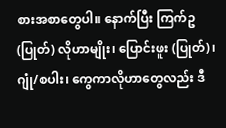စားအစာတွေပါ။ နောက်ပြီး ကြက်ဥ (ပြုတ်) လိုဟာမျိုး၊ ပြောင်းဖူး (ပြုတ်)၊ ဂျုံ/စပါး၊ ကွေကာလိုဟာတွေလည်း ဒီ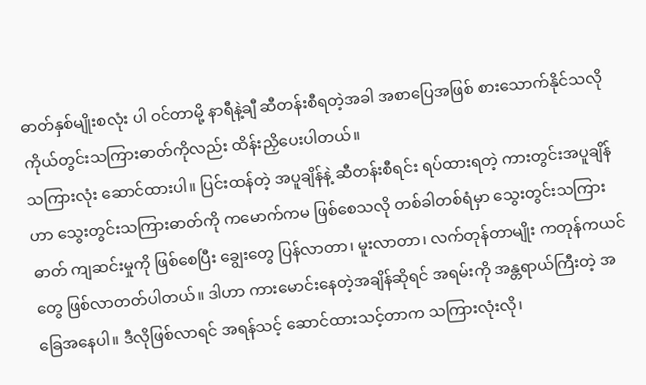ဓာတ်နှစ်မျိုးစလုံး ပါ ဝင်တာမို့ နာရီနဲ့ချီ ဆီတန်းစီရတဲ့အခါ အစာပြေအဖြစ် စားသောက်နိုင်သလို ကိုယ်တွင်းသကြားဓာတ်ကိုလည်း ထိန်းညှိပေးပါတယ်။
သကြားလုံး ဆောင်ထားပါ။ ပြင်းထန်တဲ့ အပူချိန်နဲ့ ဆီတန်းစီရင်း ရပ်ထားရတဲ့ ကားတွင်းအပူချိန်ဟာ သွေးတွင်းသကြားဓာတ်ကို ကမောက်ကမ ဖြစ်စေသလို တစ်ခါတစ်ရံမှာ သွေးတွင်းသကြားဓာတ် ကျဆင်းမှုကို ဖြစ်စေပြီး ချွေးတွေ ပြန်လာတာ၊ မူးလာတာ၊ လက်တုန်တာမျိုး ကတုန်ကယင်တွေ ဖြစ်လာတတ်ပါတယ်။ ဒါဟာ ကားမောင်းနေတဲ့အချိန်ဆိုရင် အရမ်းကို အန္တရာယ်ကြီးတဲ့ အခြေအနေပါ။ ဒီလိုဖြစ်လာရင် အရန်သင့် ဆောင်ထားသင့်တာက သကြားလုံးလို၊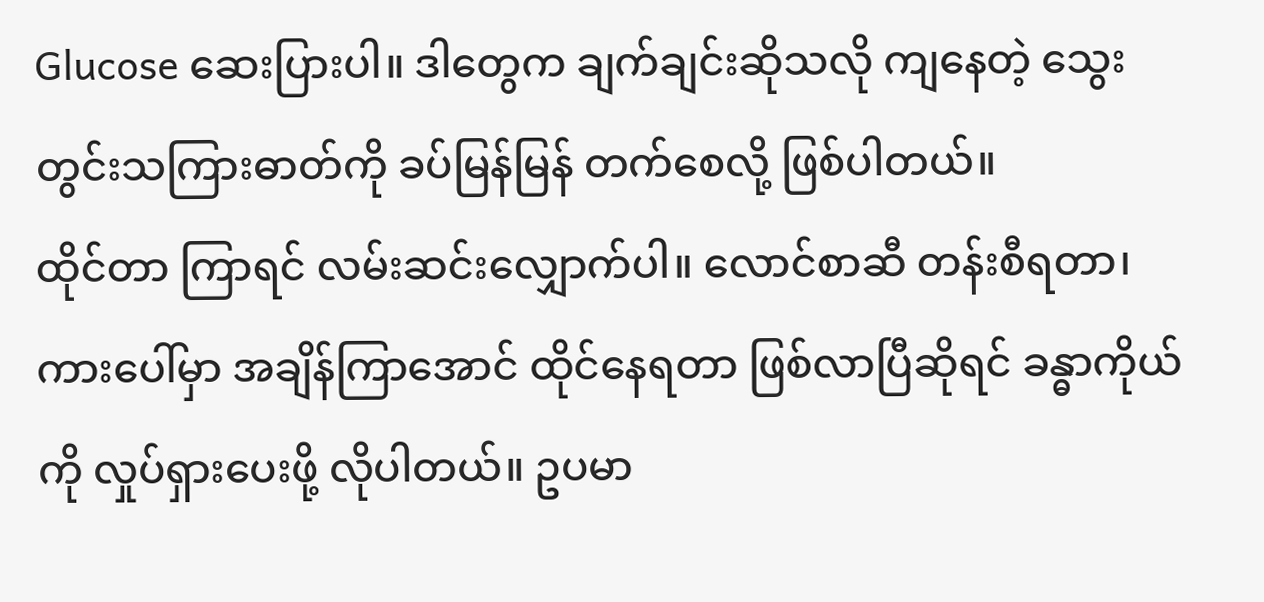Glucose ဆေးပြားပါ။ ဒါတွေက ချက်ချင်းဆိုသလို ကျနေတဲ့ သွေး တွင်းသကြားဓာတ်ကို ခပ်မြန်မြန် တက်စေလို့ ဖြစ်ပါတယ်။
ထိုင်တာ ကြာရင် လမ်းဆင်းလျှောက်ပါ။ လောင်စာဆီ တန်းစီရတာ၊ ကားပေါ်မှာ အချိန်ကြာအောင် ထိုင်နေရတာ ဖြစ်လာပြီဆိုရင် ခန္ဓာကိုယ်ကို လှုပ်ရှားပေးဖို့ လိုပါတယ်။ ဥပမာ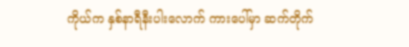ကိုယ်က နှစ်နာရီနီးပါးလောက် ကားပေါ်မှာ ဆက်တိုက်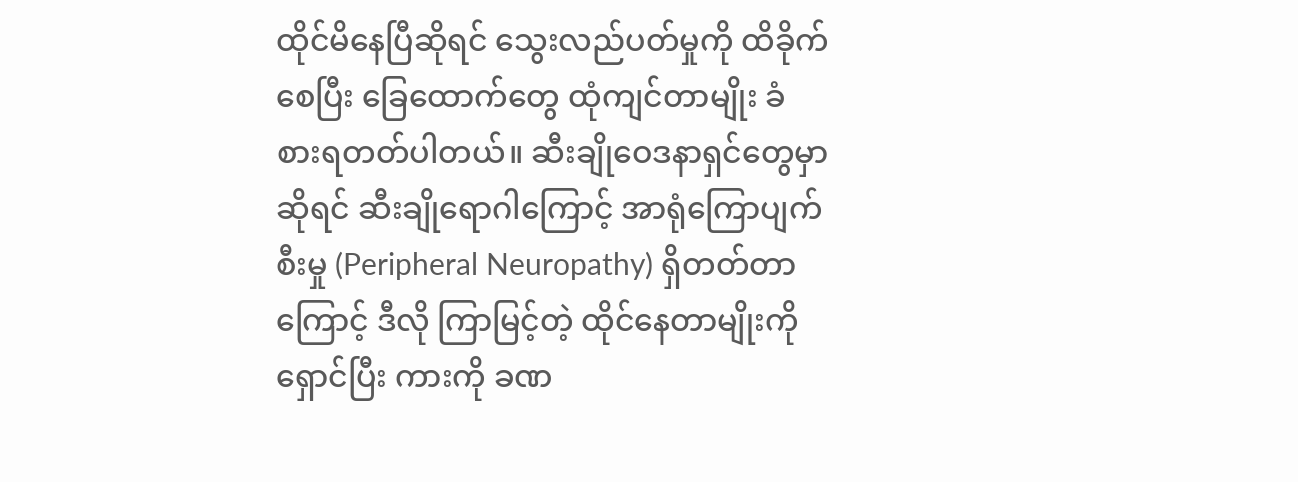ထိုင်မိနေပြီဆိုရင် သွေးလည်ပတ်မှုကို ထိခိုက်စေပြီး ခြေထောက်တွေ ထုံကျင်တာမျိုး ခံ စားရတတ်ပါတယ်။ ဆီးချိုဝေဒနာရှင်တွေမှာဆိုရင် ဆီးချိုရောဂါကြောင့် အာရုံကြောပျက်စီးမှု (Peripheral Neuropathy) ရှိတတ်တာကြောင့် ဒီလို ကြာမြင့်တဲ့ ထိုင်နေတာမျိုးကို ရှောင်ပြီး ကားကို ခဏ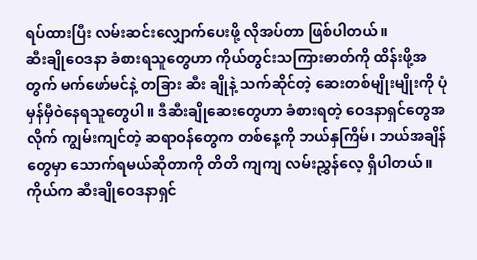ရပ်ထားပြီး လမ်းဆင်းလျှောက်ပေးဖို့ လိုအပ်တာ ဖြစ်ပါတယ်။
ဆီးချိုဝေဒနာ ခံစားရသူတွေဟာ ကိုယ်တွင်းသကြားဓာတ်ကို ထိန်းဖို့အတွက် မက်ဖော်မင်နဲ့ တခြား ဆီး ချိုနဲ့ သက်ဆိုင်တဲ့ ဆေးတစ်မျိုးမျိုးကို ပုံမှန်မှီဝဲနေရသူတွေပါ။ ဒီဆီးချိုဆေးတွေဟာ ခံစားရတဲ့ ဝေဒနာရှင်တွေအ လိုက် ကျွမ်းကျင်တဲ့ ဆရာဝန်တွေက တစ်နေ့ကို ဘယ်နှကြိမ်၊ ဘယ်အချိန်တွေမှာ သောက်ရမယ်ဆိုတာကို တိတိ ကျကျ လမ်းညွှန်လေ့ ရှိပါတယ်။ ကိုယ်က ဆီးချိုဝေဒနာရှင်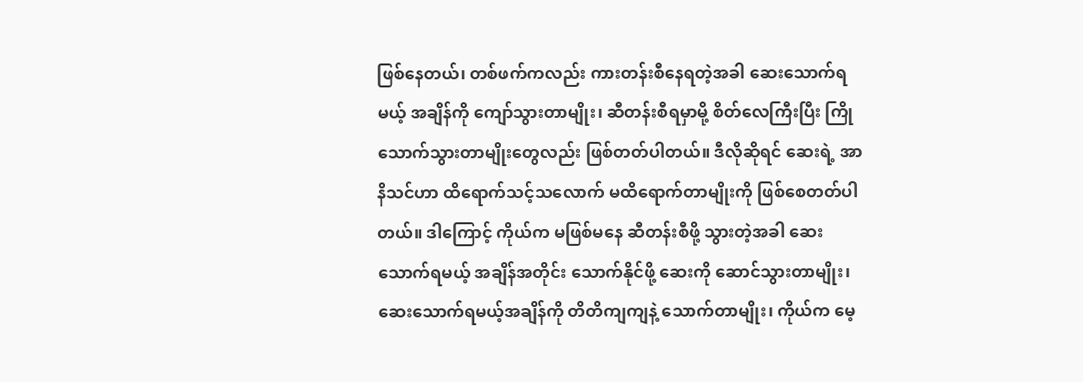ဖြစ်နေတယ်၊ တစ်ဖက်ကလည်း ကားတန်းစီနေရတဲ့အခါ ဆေးသောက်ရမယ့် အချိန်ကို ကျော်သွားတာမျိုး၊ ဆီတန်းစီရမှာမို့ စိတ်လေကြီးပြီး ကြိုသောက်သွားတာမျိုးတွေလည်း ဖြစ်တတ်ပါတယ်။ ဒီလိုဆိုရင် ဆေးရဲ့ အာနိသင်ဟာ ထိရောက်သင့်သလောက် မထိရောက်တာမျိုးကို ဖြစ်စေတတ်ပါတယ်။ ဒါကြောင့် ကိုယ်က မဖြစ်မနေ ဆီတန်းစီဖို့ သွားတဲ့အခါ ဆေးသောက်ရမယ့် အချိန်အတိုင်း သောက်နိုင်ဖို့ ဆေးကို ဆောင်သွားတာမျိုး၊ ဆေးသောက်ရမယ့်အချိန်ကို တိတိကျကျနဲ့ သောက်တာမျိုး၊ ကိုယ်က မေ့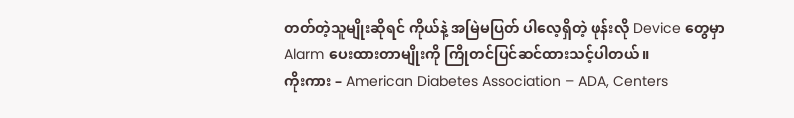တတ်တဲ့သူမျိုးဆိုရင် ကိုယ်နဲ့ အမြဲမပြတ် ပါလေ့ရှိတဲ့ ဖုန်းလို Device တွေမှာ Alarm ပေးထားတာမျိုးကို ကြိုတင်ပြင်ဆင်ထားသင့်ပါတယ်။
ကိုးကား – American Diabetes Association – ADA, Centers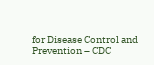for Disease Control and Prevention – CDC